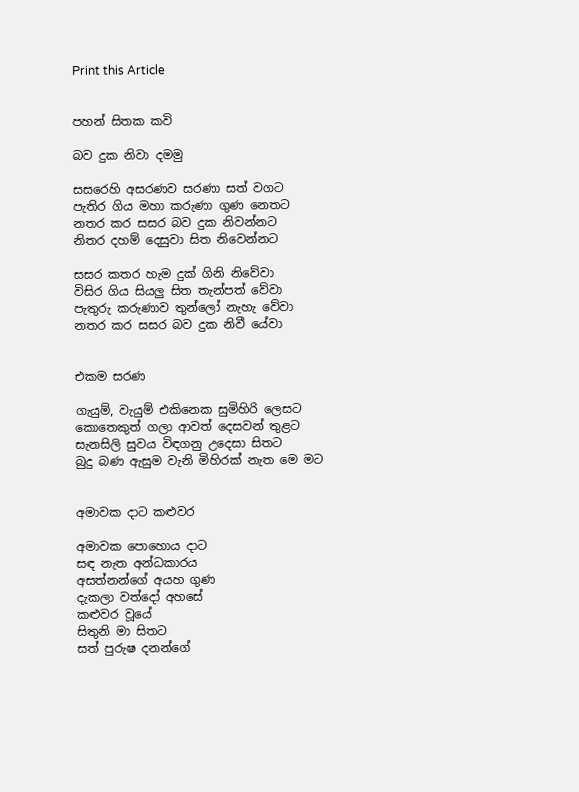Print this Article


පහන් සිතක කවි

බව දුක නිවා දමමු

සසරෙහි අසරණව සරණා සත් වගට
පැතිර ගිය මහා කරුණා ගුණ නෙතට
නතර කර සසර බව දුක නිවන්නට
නිතර දහම් දෙසුවා සිත නිවෙන්නට

සසර කතර හැම දුක් ගිනි නිවේවා
විසිර ගිය සියලු සිත තැන්පත් වේවා
පැතුරු කරුණාව තුන්ලෝ නැහැ වේවා
නතර කර සසර බව දුක නිවී යේවා


එකම සරණ

ගැයුම්, වැයුම් එකිනෙක සුමිහිරි ලෙසට
කොතෙකුත් ගලා ආවත් දෙසවන් තුළට
සැනසිලි සුවය විඳගනු උදෙසා සිතට
බුදු බණ ඇසුම වැනි මිහිරක් නැත මෙ මට


අමාවක දාට කළුවර

අමාවක පොහොය දාට
සඳ නැත අන්ධකාරය
අසත්නන්ගේ අයහ ගුණ
දැකලා වත්දෝ අහසේ
කළුවර වූයේ
සිතුනි මා සිතට
සත් පුරුෂ දනන්ගේ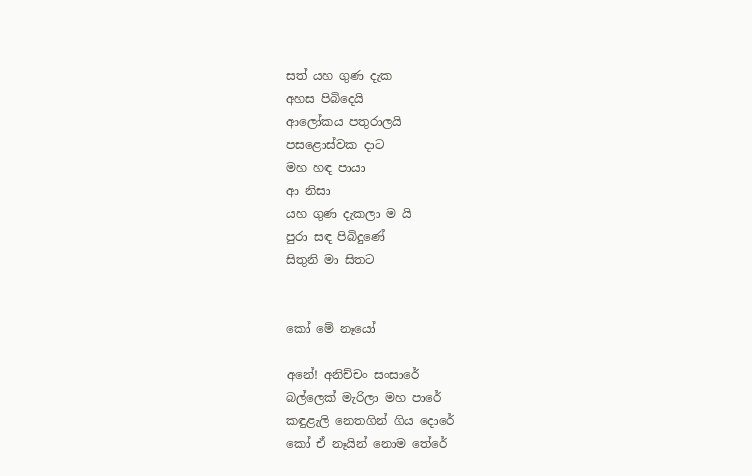සත් යහ ගුණ දැක
අහස පිබිදෙයි
ආලෝකය පතුරාලයි
පසළොස්වක දාට
මහ හඳ පායා
ආ නිසා
යහ ගුණ දැකලා ම යි
පුරා සඳ පිබිදුණේ
සිතුනි මා සිතට


කෝ මේ නෑයෝ

අනේ! අනිච්චං සංසාරේ
බල්ලෙක් මැරිලා මහ පාරේ
කඳුළැලි නෙතගින් ගිය දොරේ
කෝ ඒ නෑයින් නොම තේරේ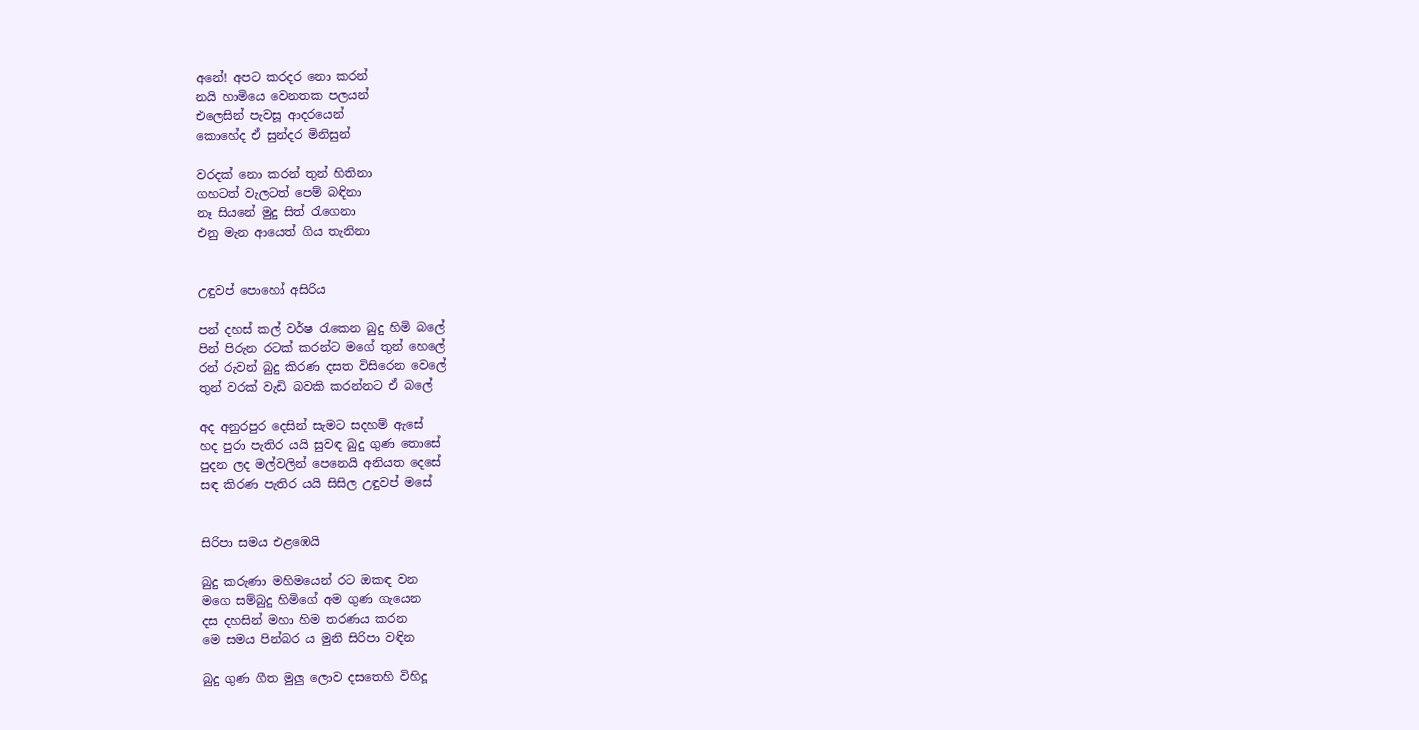අනේ! අපට කරදර නො කරන්
නයි හාමියෙ වෙනතක පලයන්
එලෙසින් පැවසූ ආදරයෙන්
කොහේද ඒ සුන්දර මිනිසුන්

වරදක් නො කරන් තුන් හිතිනා
ගහටත් වැලටත් පෙම් බඳිනා
නෑ සියනේ මුදු සිත් රැගෙනා
එනු මැන ආයෙත් ගිය තැනිනා


උඳුවප් පොහෝ අසිරිය

පන් දහස් කල් වර්ෂ රැකෙන බුදු හිමි බලේ
පින් පිරුන රටක් කරන්ට මගේ තුන් හෙලේ
රන් රුවන් බුදු කිරණ දසත විසිරෙන වෙලේ
තුන් වරක් වැඩි බවකි කරන්නට ඒ බලේ

අද අනුරපුර දෙසින් සැමට සදහම් ඇසේ
හද පුරා පැතිර යයි සුවඳ බුදු ගුණ තොසේ
පුදන ලද මල්වලින් පෙනෙයි අනියත දෙසේ
සඳ කිරණ පැතිර යයි සිසිල උඳුවප් මසේ


සිරිපා සමය එළඹෙයි

බුදු කරුණා මහිමයෙන් රට ඔකඳ වන
මගෙ සම්බුදු හිමිගේ අම ගුණ ගැයෙන
දස දහසින් මහා හිම තරණය කරන
මෙ සමය පින්බර ය මුනි සිරිපා වඳින

බුදු ගුණ ගීත මුලු ලොව දසතෙහි විහිදූ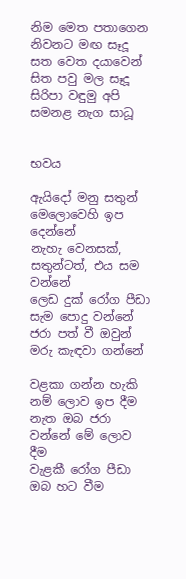නිම මෙත පතාගෙන නිවනට මඟ සෑදූ
සත වෙත දයාවෙන් සිත පවු මල සෑදූ
සිරිපා වඳුමු අපි සමනළ නැග සාධූ


භවය

ඇයිදෝ මනු සතුන් මෙලොවෙහි ඉප දෙන්නේ
නැහැ වෙනසක්, සතුන්ටත්, එය සම වන්නේ
ලෙඩ දුක් රෝග පීඩා සැම පොදු වන්නේ
ජරා පත් වී ඔවුන් මරු කැඳවා ගන්නේ

වළකා ගන්න හැකි නම් ලොව ඉප දීම
නැත ඔබ ජරා වන්නේ මේ ලොව දීම
වැළකී රෝග පීඩා ඔබ හට වීම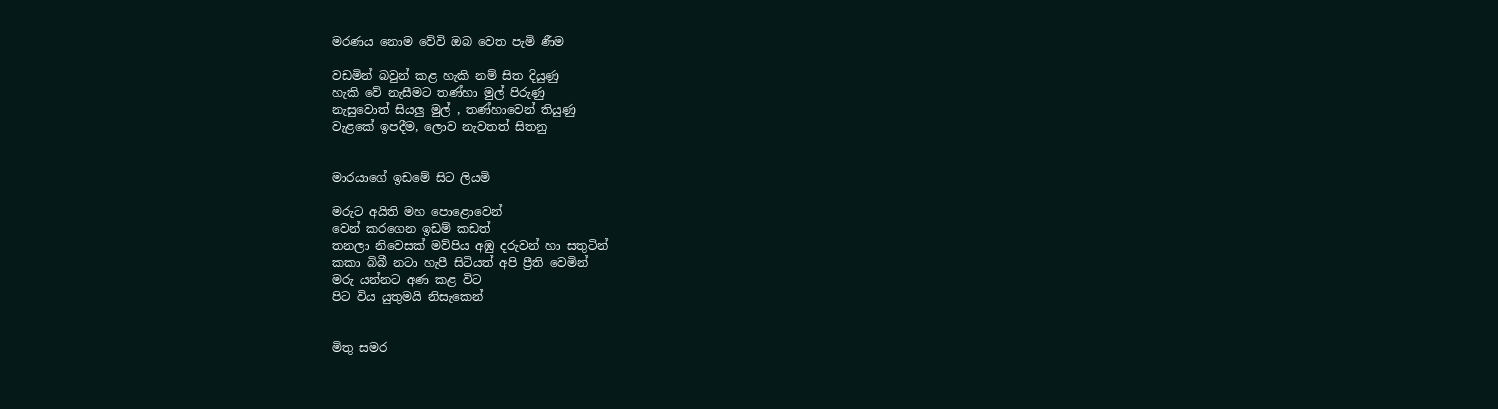මරණය නොම වේවි ඔබ වෙත පැමි ණීම

වඩමින් බවුන් කළ හැකි නම් සිත දියුණු
හැකි වේ නැසීමට තණ්හා මුල් පිරුණු
නැසුවොත් සියලු මුල් , තණ්හාවෙන් තියුණු
වැළකේ ඉපදීම, ලොව නැවතත් සිතනු


මාරයාගේ ඉඩමේ සිට ලියමි

මරුට අයිති මහ පොළොවෙන්
වෙන් කරගෙන ඉඩම් කඩත්
තනලා නිවෙසක් මව්පිය අඹු දරුවන් හා සතුටින්
කකා බිබී නටා හැපී සිටියත් අපි ප්‍රීති වෙමින්
මරු යන්නට අණ කළ විට
පිට විය යුතුමයි නිසැකෙන්


මිතු සමර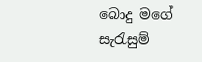බොදු මගේ සැරැසුම්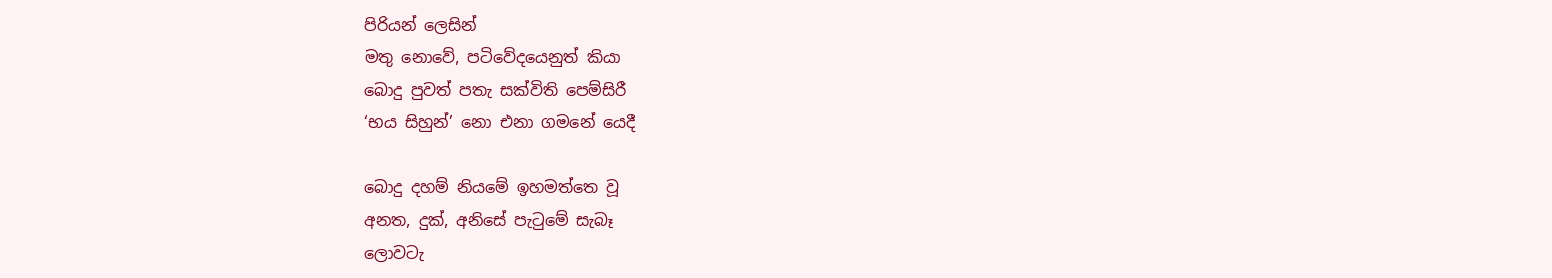පිරියන් ලෙසින්
මතු නොවේ, පටිවේදයෙනුත් කියා
බොදු පුවත් පතැ සක්විති පෙම්සිරී
‘භය සිහුන්’ නො එනා ගමනේ යෙදී

බොදු දහම් නියමේ ඉහමත්තෙ වූ
අනත, දුක්, අනිසේ පැටුමේ සැබෑ
ලොවටැ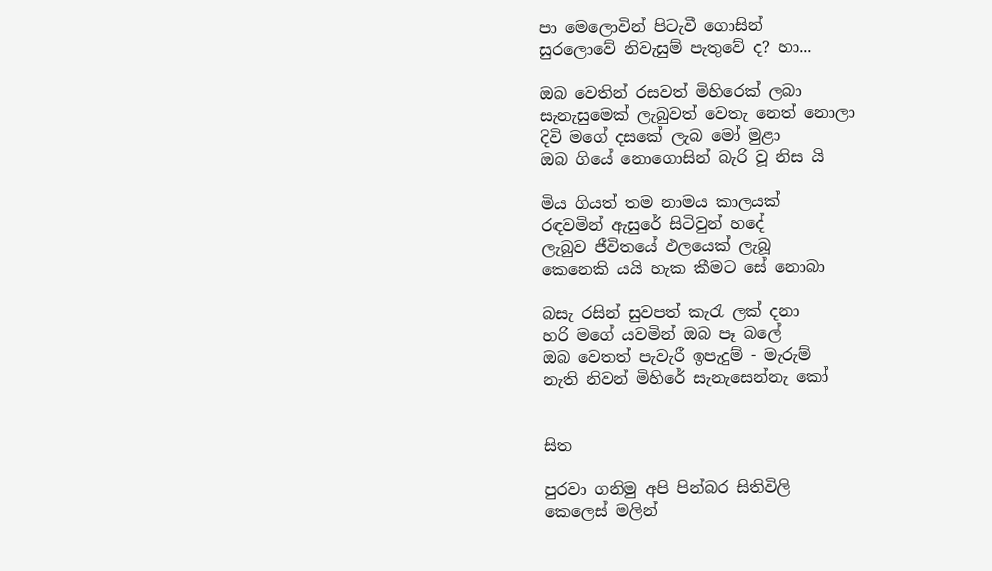පා මෙලොවින් පිටැවී ගොසින්
සුරලොවේ නිවැසුම් පැතුවේ ද? හා...

ඔබ වෙතින් රසවත් මිහිරෙක් ලබා
සැනැසුමෙක් ලැබුවත් වෙතැ නෙත් නොලා
දිවි මගේ දසකේ ලැබ මෝ මුළා
ඔබ ගියේ නොගොසින් බැරි වූ නිස යි

මිය ගියත් තම නාමය කාලයක්
රඳවමින් ඇසුරේ සිටිවුන් හදේ
ලැබුව ජීවිතයේ ඵලයෙක් ලැබූ
කෙනෙකි යයි හැක කීමට සේ නොබා

බසැ රසින් සුවපත් කැරැ ලක් දනා
හරි මගේ යවමින් ඔබ පෑ බලේ
ඔබ වෙතත් පැවැරී ඉපැදුම් - මැරුම්
නැති නිවන් මිහිරේ සැනැසෙන්නැ කෝ


සිත

පුරවා ගනිමු අපි පින්බර සිතිවිලි
කෙලෙස් මලින්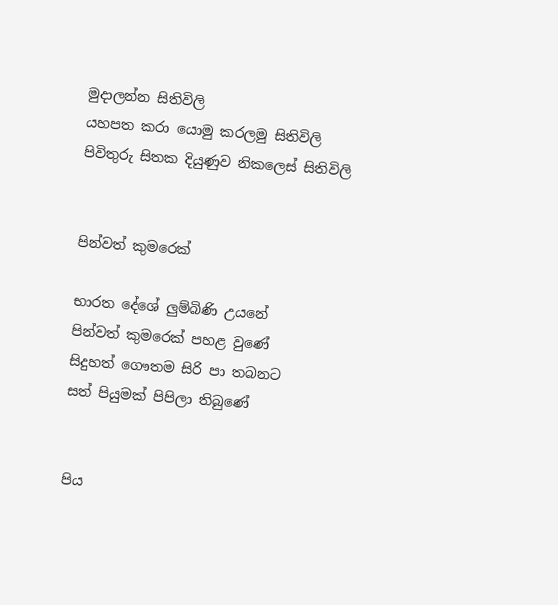මුදාලන්න සිතිවිලි
යහපත කරා යොමු කරලමු සිතිවිලි
පිවිතුරු සිතක දියුණුව නිකලෙස් සිතිවිලි


පින්වත් කුමරෙක්

භාරත දේශේ ලුම්බිණි උයනේ
පින්වත් කුමරෙක් පහළ වුණේ
සිදුහත් ගෞතම සිරි පා තබනට
සත් පියුමක් පිපිලා තිබුණේ


පිය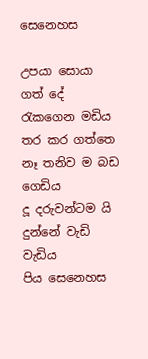සෙනෙහස

උපයා සොයා ගත් දේ රැකගෙන මඩිය
තර කර ගත්තෙ නෑ තනිව ම බඩ ගෙඩිය
දූ දරුවන්ටම යි දුන්නේ වැඩි වැඩිය
පිය සෙනෙහස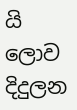යි ලොව දිදුලන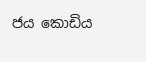ජය කොඩිය